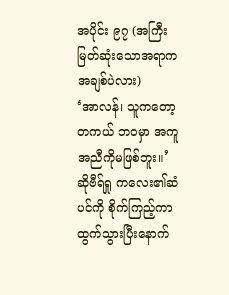အပိုင်း ၉၇ (အကြီးမြတ်ဆုံးသောအရာက အချစ်ပဲလား)
‘အာလန်၊ သူကတော့ တကယ် ဘဝမှာ အကူအညီကိုမဖြစ်ဘူး။’
ဆိုဗီရ်ရှု ကလေး၏ဆံပင်ကို စိုက်ကြည့်ကာ ထွက်သွားပြီးနောက်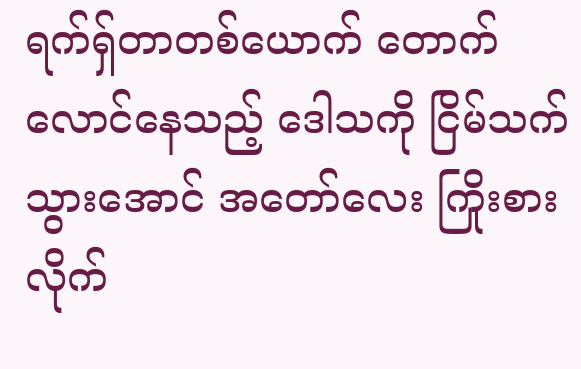ရက်ရှ်တာတစ်ယောက် တောက်လောင်နေသည့် ဒေါသကို ငြိမ်သက်သွားအောင် အတော်လေး ကြိုးစားလိုက်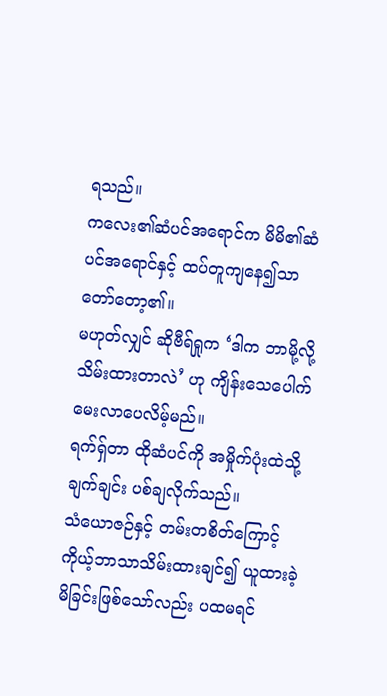ရသည်။
ကလေး၏ဆံပင်အရောင်က မိမိ၏ဆံပင်အရောင်နှင့် ထပ်တူကျနေ၍သာ တော်တော့၏။
မဟုတ်လျှင် ဆိုဗီရ်ရှုက ‘ဒါက ဘာမို့လို့ သိမ်းထားတာလဲ’ ဟု ကျိန်းသေပေါက် မေးလာပေလိမ့်မည်။
ရက်ရှ်တာ ထိုဆံပင်ကို အမှိုက်ပုံးထဲသို့ ချက်ချင်း ပစ်ချလိုက်သည်။
သံယောဇဉ်နှင့် တမ်းတစိတ်ကြောင့် ကိုယ့်ဘာသာသိမ်းထားချင်၍ ယူထားခဲ့မိခြင်းဖြစ်သော်လည်း ပထမရင်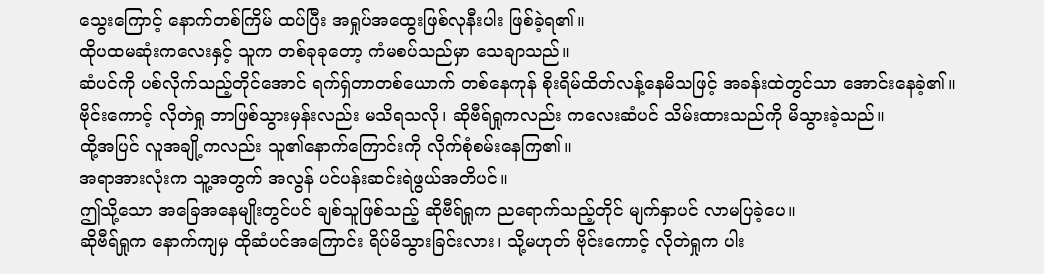သွေးကြောင့် နောက်တစ်ကြိမ် ထပ်ပြီး အရှုပ်အထွေးဖြစ်လုနီးပါး ဖြစ်ခဲ့ရ၏။
ထိုပထမဆုံးကလေးနှင့် သူက တစ်ခုခုတော့ ကံမစပ်သည်မှာ သေချာသည်။
ဆံပင်ကို ပစ်လိုက်သည့်တိုင်အောင် ရက်ရှ်တာတစ်ယောက် တစ်နေကုန် စိုးရိမ်ထိတ်လန့်နေမိသဖြင့် အခန်းထဲတွင်သာ အောင်းနေခဲ့၏။
ဗိုင်းကောင့် လိုတဲရှု ဘာဖြစ်သွားမှန်းလည်း မသိရသလို၊ ဆိုဗီရ်ရှုကလည်း ကလေးဆံပင် သိမ်းထားသည်ကို မိသွားခဲ့သည်။
ထို့အပြင် လူအချို့ကလည်း သူ၏နောက်ကြောင်းကို လိုက်စုံစမ်းနေကြ၏။
အရာအားလုံးက သူ့အတွက် အလွန် ပင်ပန်းဆင်းရဲဖွယ်အတိပင်။
ဤသို့သော အခြေအနေမျိုးတွင်ပင် ချစ်သူဖြစ်သည့် ဆိုဗီရ်ရှုက ညရောက်သည့်တိုင် မျက်နှာပင် လာမပြခဲ့ပေ။
ဆိုဗီရ်ရှုက နောက်ကျမှ ထိုဆံပင်အကြောင်း ရိပ်မိသွားခြင်းလား၊ သို့မဟုတ် ဗိုင်းကောင့် လိုတဲရှုက ပါး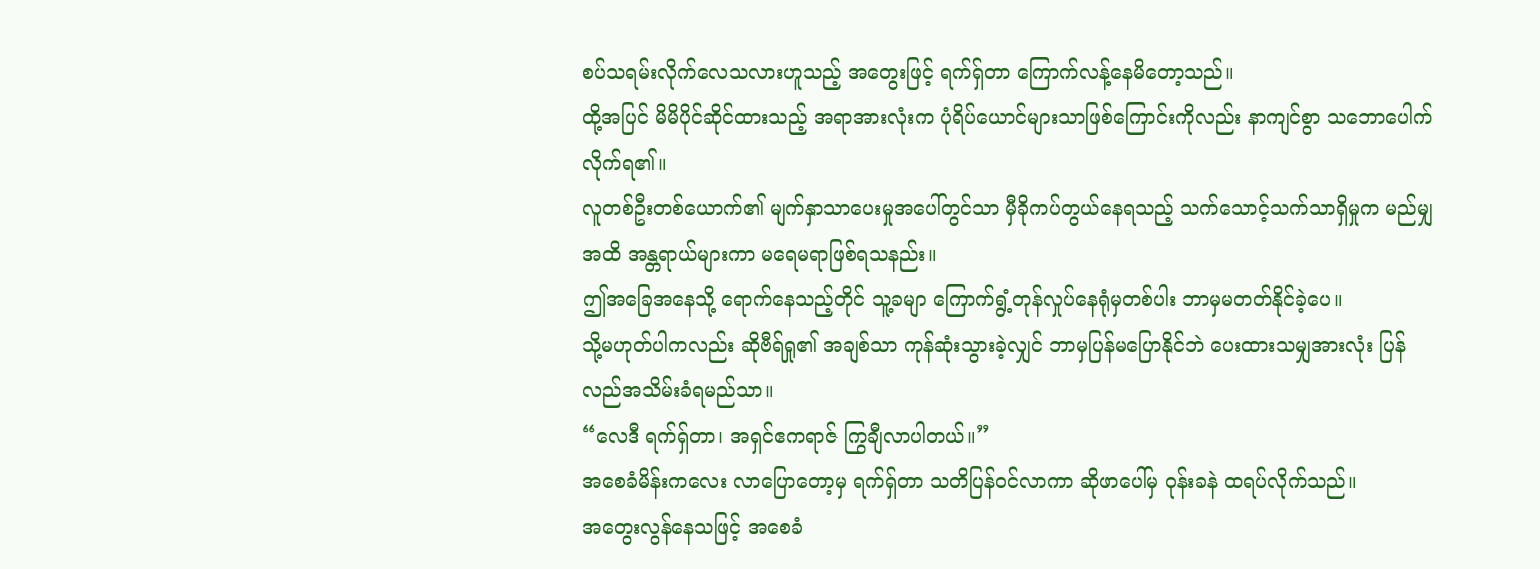စပ်သရမ်းလိုက်လေသလားဟူသည့် အတွေးဖြင့် ရက်ရှ်တာ ကြောက်လန့်နေမိတော့သည်။
ထို့အပြင် မိမိပိုင်ဆိုင်ထားသည့် အရာအားလုံးက ပုံရိပ်ယောင်များသာဖြစ်ကြောင်းကိုလည်း နာကျင်စွာ သဘောပေါက်လိုက်ရ၏။
လူတစ်ဦးတစ်ယောက်၏ မျက်နှာသာပေးမှုအပေါ်တွင်သာ မှီခိုကပ်တွယ်နေရသည့် သက်သောင့်သက်သာရှိမှုက မည်မျှအထိ အန္တရာယ်များကာ မရေမရာဖြစ်ရသနည်း။
ဤအခြေအနေသို့ ရောက်နေသည့်တိုင် သူ့ခမျာ ကြောက်ရွံ့တုန်လှုပ်နေရုံမှတစ်ပါး ဘာမှမတတ်နိုင်ခဲ့ပေ။
သို့မဟုတ်ပါကလည်း ဆိုဗီရ်ရှု၏ အချစ်သာ ကုန်ဆုံးသွားခဲ့လျှင် ဘာမှပြန်မပြောနိုင်ဘဲ ပေးထားသမျှအားလုံး ပြန်လည်အသိမ်းခံရမည်သာ။
“လေဒီ ရက်ရှ်တာ၊ အရှင်ဧကရာဇ် ကြွချီလာပါတယ်။”
အစေခံမိန်းကလေး လာပြောတော့မှ ရက်ရှ်တာ သတိပြန်ဝင်လာကာ ဆိုဖာပေါ်မှ ဝုန်းခနဲ ထရပ်လိုက်သည်။
အတွေးလွန်နေသဖြင့် အစေခံ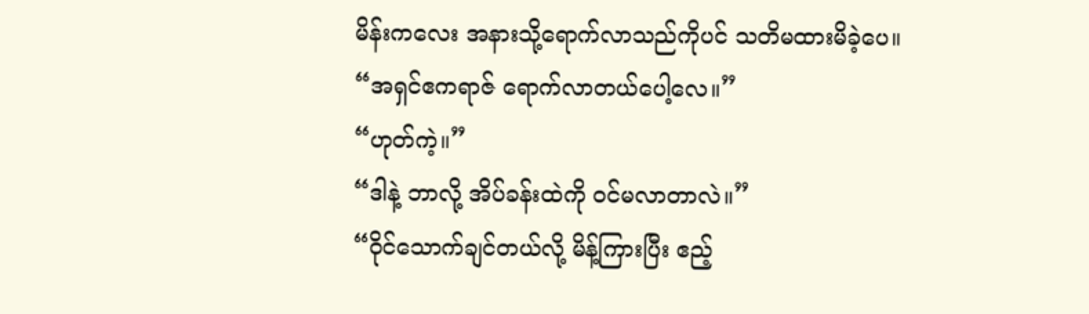မိန်းကလေး အနားသို့ရောက်လာသည်ကိုပင် သတိမထားမိခဲ့ပေ။
“အရှင်ဧကရာဇ် ရောက်လာတယ်ပေါ့လေ။”
“ဟုတ်ကဲ့။”
“ဒါနဲ့ ဘာလို့ အိပ်ခန်းထဲကို ဝင်မလာတာလဲ။”
“ဝိုင်သောက်ချင်တယ်လို့ မိန့်ကြားပြီး ဧည့်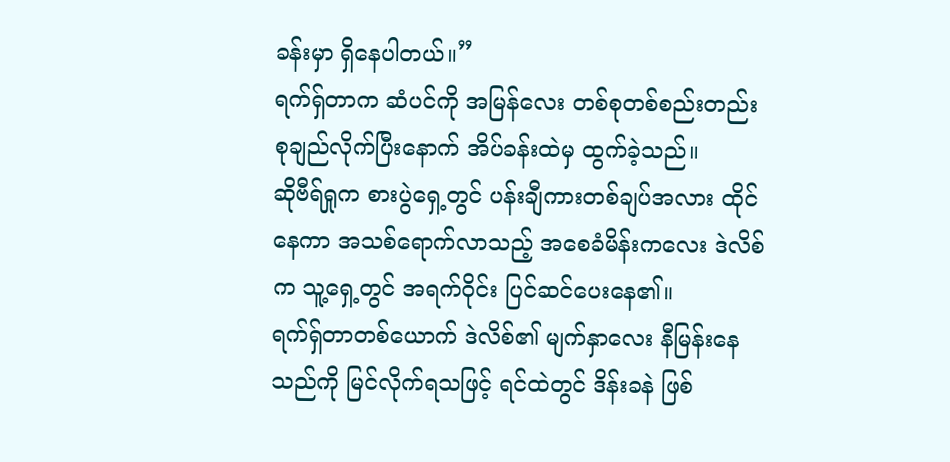ခန်းမှာ ရှိနေပါတယ်။”
ရက်ရှ်တာက ဆံပင်ကို အမြန်လေး တစ်စုတစ်စည်းတည်း စုချည်လိုက်ပြီးနောက် အိပ်ခန်းထဲမှ ထွက်ခဲ့သည်။
ဆိုဗီရ်ရှုက စားပွဲရှေ့တွင် ပန်းချီကားတစ်ချပ်အလား ထိုင်နေကာ အသစ်ရောက်လာသည့် အစေခံမိန်းကလေး ဒဲလိစ်က သူ့ရှေ့တွင် အရက်ဝိုင်း ပြင်ဆင်ပေးနေ၏။
ရက်ရှ်တာတစ်ယောက် ဒဲလိစ်၏ မျက်နှာလေး နီမြန်းနေသည်ကို မြင်လိုက်ရသဖြင့် ရင်ထဲတွင် ဒိန်းခနဲ ဖြစ်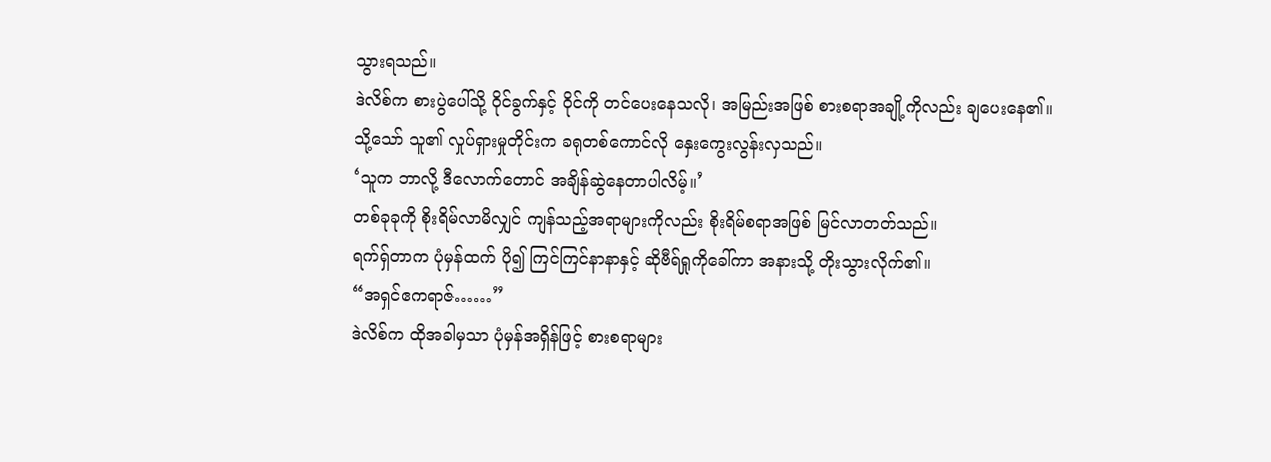သွားရသည်။
ဒဲလိစ်က စားပွဲပေါ်သို့ ဝိုင်ခွက်နှင့် ဝိုင်ကို တင်ပေးနေသလို၊ အမြည်းအဖြစ် စားစရာအချို့ကိုလည်း ချပေးနေ၏။
သို့သော် သူ၏ လှုပ်ရှားမှုတိုင်းက ခရုတစ်ကောင်လို နှေးကွေးလွန်းလှသည်။
‘သူက ဘာလို့ ဒီလောက်တောင် အချိန်ဆွဲနေတာပါလိမ့်။’
တစ်ခုခုကို စိုးရိမ်လာမိလျှင် ကျန်သည့်အရာများကိုလည်း စိုးရိမ်စရာအဖြစ် မြင်လာတတ်သည်။
ရက်ရှ်တာက ပုံမှန်ထက် ပို၍ ကြင်ကြင်နာနာနှင့် ဆိုဗီရ်ရှုကိုခေါ်ကာ အနားသို့ တိုးသွားလိုက်၏။
“အရှင်ဧကရာဇ်……”
ဒဲလိစ်က ထိုအခါမှသာ ပုံမှန်အရှိန်ဖြင့် စားစရာများ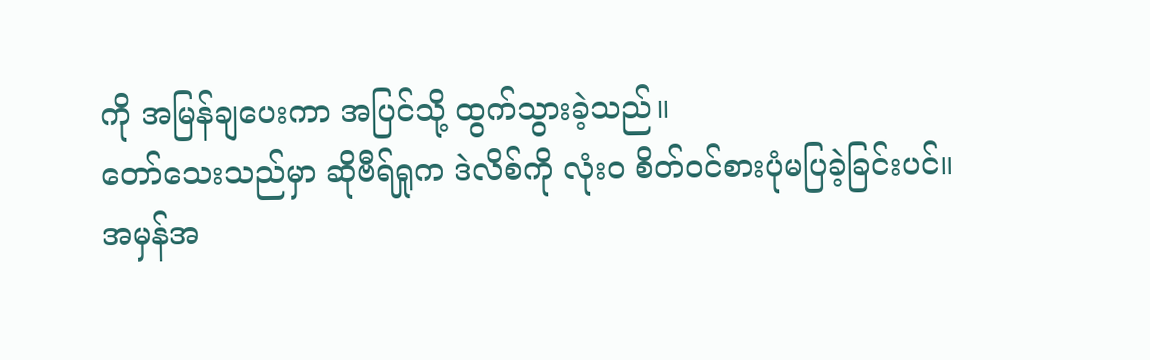ကို အမြန်ချပေးကာ အပြင်သို့ ထွက်သွားခဲ့သည်။
တော်သေးသည်မှာ ဆိုဗီရ်ရှုက ဒဲလိစ်ကို လုံးဝ စိတ်ဝင်စားပုံမပြခဲ့ခြင်းပင်။
အမှန်အ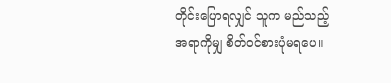တိုင်းပြောရလျှင် သူက မည်သည့်အရာကိုမျှ စိတ်ဝင်စားပုံမရပေ။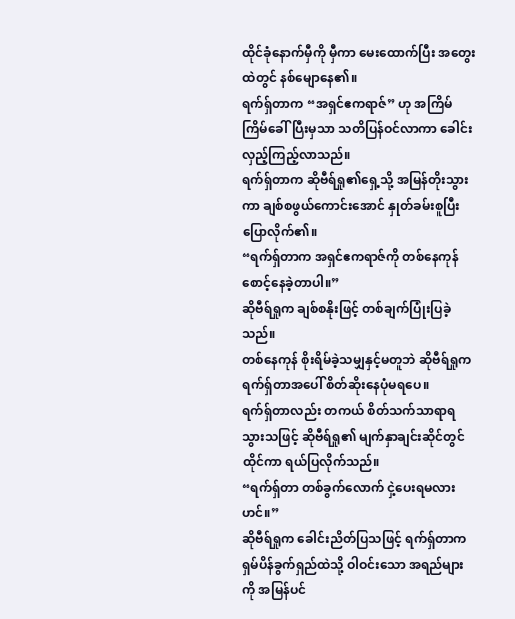ထိုင်ခုံနောက်မှီကို မှီကာ မေးထောက်ပြီး အတွေးထဲတွင် နစ်မျောနေ၏။
ရက်ရှ်တာက “အရှင်ဧကရာဇ်” ဟု အကြိမ်ကြိမ်ခေါ်ပြီးမှသာ သတိပြန်ဝင်လာကာ ခေါင်းလှည့်ကြည့်လာသည်။
ရက်ရှ်တာက ဆိုဗီရ်ရှု၏ရှေ့သို့ အမြန်တိုးသွားကာ ချစ်စဖွယ်ကောင်းအောင် နှုတ်ခမ်းစူပြီး ပြောလိုက်၏။
“ရက်ရှ်တာက အရှင်ဧကရာဇ်ကို တစ်နေကုန် စောင့်နေခဲ့တာပါ။”
ဆိုဗီရ်ရှုက ချစ်စနိုးဖြင့် တစ်ချက်ပြုံးပြခဲ့သည်။
တစ်နေကုန် စိုးရိမ်ခဲ့သမျှနှင့်မတူဘဲ ဆိုဗီရ်ရှုက ရက်ရှ်တာအပေါ် စိတ်ဆိုးနေပုံမရပေ။
ရက်ရှ်တာလည်း တကယ် စိတ်သက်သာရာရသွားသဖြင့် ဆိုဗီရ်ရှု၏ မျက်နှာချင်းဆိုင်တွင်ထိုင်ကာ ရယ်ပြလိုက်သည်။
“ရက်ရှ်တာ တစ်ခွက်လောက် ငှဲ့ပေးရမလားဟင်။”
ဆိုဗီရ်ရှုက ခေါင်းညိတ်ပြသဖြင့် ရက်ရှ်တာက ရှမ်ပိန်ခွက်ရှည်ထဲသို့ ဝါဝင်းသော အရည်များကို အမြန်ပင်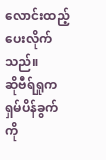လောင်းထည့်ပေးလိုက်သည်။
ဆိုဗီရ်ရှုက ရှမ်ပိန်ခွက်ကို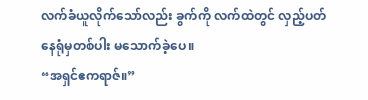လက်ခံယူလိုက်သော်လည်း ခွက်ကို လက်ထဲတွင် လှည့်ပတ်နေရုံမှတစ်ပါး မသောက်ခဲ့ပေ။
“အရှင်ဧကရာဇ်။”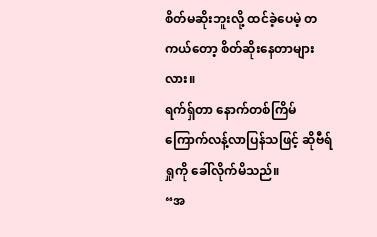စိတ်မဆိုးဘူးလို့ ထင်ခဲ့ပေမဲ့ တကယ်တော့ စိတ်ဆိုးနေတာများလား။
ရက်ရှ်တာ နောက်တစ်ကြိမ် ကြောက်လန့်လာပြန်သဖြင့် ဆိုဗီရ်ရှုကို ခေါ်လိုက်မိသည်။
“အ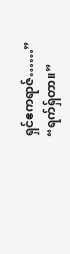ရှင်ဧကရာဇ်……”
“ရက်ရှ်တာ။”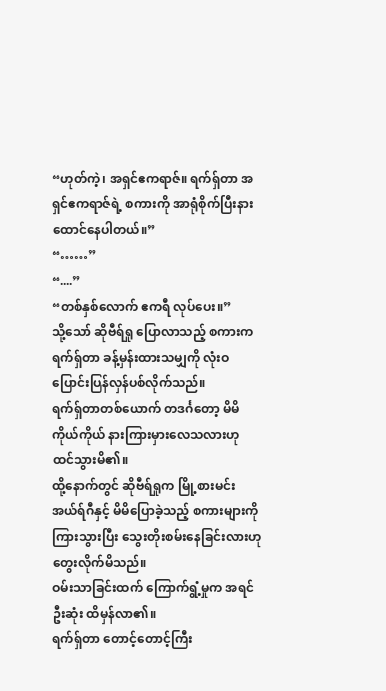“ဟုတ်ကဲ့၊ အရှင်ဧကရာဇ်။ ရက်ရှ်တာ အရှင်ဧကရာဇ်ရဲ့ စကားကို အာရုံစိုက်ပြီးနားထောင်နေပါတယ်။”
“……”
“....”
“တစ်နှစ်လောက် ဧကရီ လုပ်ပေး။”
သို့သော် ဆိုဗီရ်ရှု ပြောလာသည့် စကားက ရက်ရှ်တာ ခန့်မှန်းထားသမျှကို လုံးဝ ပြောင်းပြန်လှန်ပစ်လိုက်သည်။
ရက်ရှ်တာတစ်ယောက် တဒင်္ဂတော့ မိမိကိုယ်ကိုယ် နားကြားမှားလေသလားဟု ထင်သွားမိ၏။
ထို့နောက်တွင် ဆိုဗီရ်ရှုက မြို့စားမင်း အယ်ရ်ဂီနှင့် မိမိပြောခဲ့သည့် စကားများကို ကြားသွားပြီး သွေးတိုးစမ်းနေခြင်းလားဟု တွေးလိုက်မိသည်။
ဝမ်းသာခြင်းထက် ကြောက်ရွံ့မှုက အရင်ဦးဆုံး ထိမှန်လာ၏။
ရက်ရှ်တာ တောင့်တောင့်ကြီး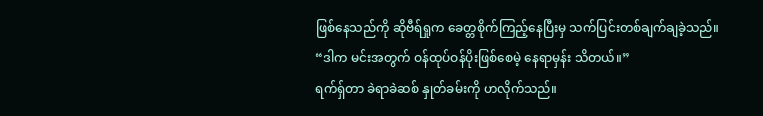ဖြစ်နေသည်ကို ဆိုဗီရ်ရှုက ခေတ္တစိုက်ကြည့်နေပြီးမှ သက်ပြင်းတစ်ချက်ချခဲ့သည်။
“ဒါက မင်းအတွက် ဝန်ထုပ်ဝန်ပိုးဖြစ်စေမဲ့ နေရာမှန်း သိတယ်။”
ရက်ရှ်တာ ခဲရာခဲဆစ် နှုတ်ခမ်းကို ဟလိုက်သည်။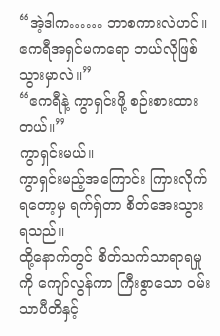“အဲ့ဒါက…… ဘာစကားလဲဟင်။ ဧကရီအရှင်မကရော ဘယ်လိုဖြစ်သွားမှာလဲ။”
“ဧကရီနဲ့ ကွာရှင်းဖို့ စဉ်းစားထားတယ်။”
ကွာရှင်းမယ်။
ကွာရှင်းမည့်အကြောင်း ကြားလိုက်ရတော့မှ ရက်ရှ်တာ စိတ်အေးသွားရသည်။
ထို့နောက်တွင် စိတ်သက်သာရာရမှုကို ကျော်လွန်ကာ ကြီးစွာသော ဝမ်းသာပီတိနှင့်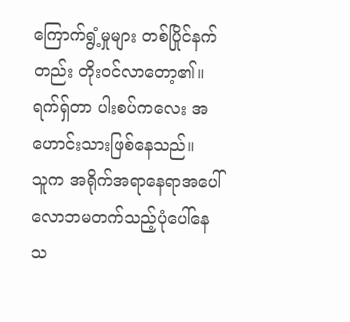ကြောက်ရွံ့မှုများ တစ်ပြိုင်နက်တည်း တိုးဝင်လာတော့၏။
ရက်ရှ်တာ ပါးစပ်ကလေး အဟောင်းသားဖြစ်နေသည်။
သူက အရိုက်အရာနေရာအပေါ် လောဘမတက်သည့်ပုံပေါ်နေသ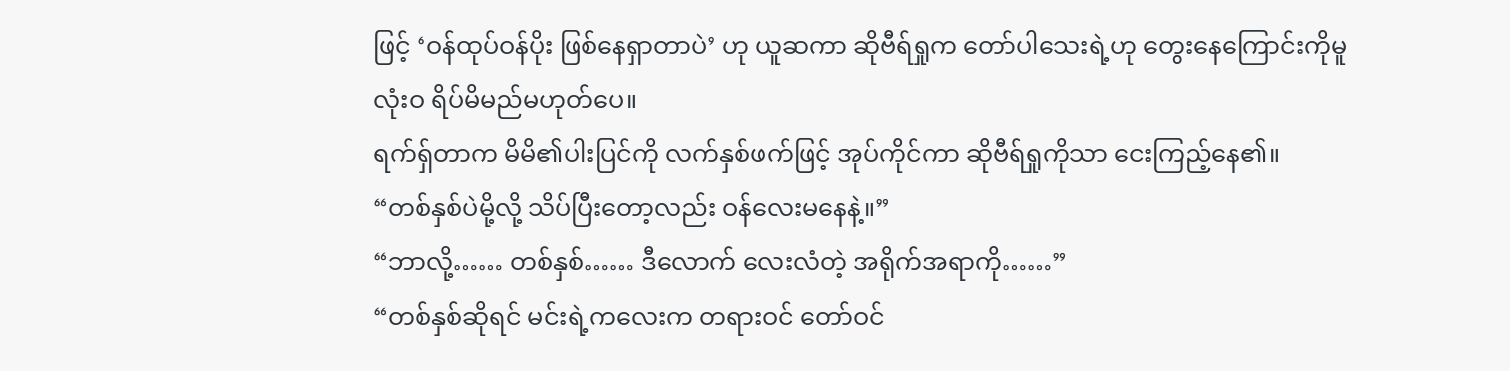ဖြင့် ‘ဝန်ထုပ်ဝန်ပိုး ဖြစ်နေရှာတာပဲ’ ဟု ယူဆကာ ဆိုဗီရ်ရှုက တော်ပါသေးရဲ့ဟု တွေးနေကြောင်းကိုမူ လုံးဝ ရိပ်မိမည်မဟုတ်ပေ။
ရက်ရှ်တာက မိမိ၏ပါးပြင်ကို လက်နှစ်ဖက်ဖြင့် အုပ်ကိုင်ကာ ဆိုဗီရ်ရှုကိုသာ ငေးကြည့်နေ၏။
“တစ်နှစ်ပဲမို့လို့ သိပ်ပြီးတော့လည်း ဝန်လေးမနေနဲ့။”
“ဘာလို့…… တစ်နှစ်…… ဒီလောက် လေးလံတဲ့ အရိုက်အရာကို……”
“တစ်နှစ်ဆိုရင် မင်းရဲ့ကလေးက တရားဝင် တော်ဝင်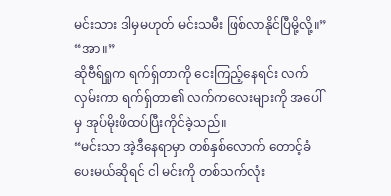မင်းသား ဒါမှမဟုတ် မင်းသမီး ဖြစ်လာနိုင်ပြီမို့လို့။”
“အာ။”
ဆိုဗီရ်ရှုက ရက်ရှ်တာကို ငေးကြည့်နေရင်း လက်လှမ်းကာ ရက်ရှ်တာ၏ လက်ကလေးများကို အပေါ်မှ အုပ်မိုးဖိထပ်ပြီးကိုင်ခဲ့သည်။
“မင်းသာ အဲ့ဒီနေရာမှာ တစ်နှစ်လောက် တောင့်ခံပေးမယ်ဆိုရင် ငါ မင်းကို တစ်သက်လုံး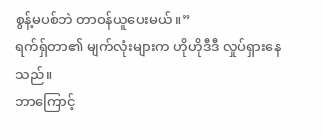စွန့်မပစ်ဘဲ တာဝန်ယူပေးမယ်။”
ရက်ရှ်တာ၏ မျက်လုံးများက ဟိုဟိုဒီဒီ လှုပ်ရှားနေသည်။
ဘာကြောင့်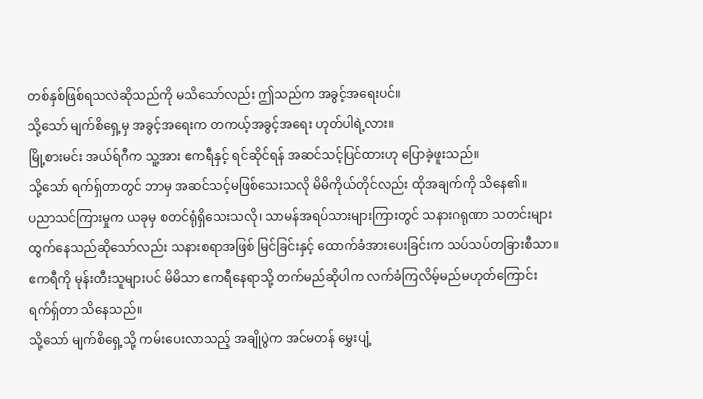တစ်နှစ်ဖြစ်ရသလဲဆိုသည်ကို မသိသော်လည်း ဤသည်က အခွင့်အရေးပင်။
သို့သော် မျက်စိရှေ့မှ အခွင့်အရေးက တကယ့်အခွင့်အရေး ဟုတ်ပါရဲ့လား။
မြို့စားမင်း အယ်ရ်ဂီက သူ့အား ဧကရီနှင့် ရင်ဆိုင်ရန် အဆင်သင့်ပြင်ထားဟု ပြောခဲ့ဖူးသည်။
သို့သော် ရက်ရှ်တာတွင် ဘာမှ အဆင်သင့်မဖြစ်သေးသလို မိမိကိုယ်တိုင်လည်း ထိုအချက်ကို သိနေ၏။
ပညာသင်ကြားမှုက ယခုမှ စတင်ရုံရှိသေးသလို၊ သာမန်အရပ်သားများကြားတွင် သနားဂရုဏာ သတင်းများ ထွက်နေသည်ဆိုသော်လည်း သနားစရာအဖြစ် မြင်ခြင်းနှင့် ထောက်ခံအားပေးခြင်းက သပ်သပ်တခြားစီသာ။
ဧကရီကို မုန်းတီးသူများပင် မိမိသာ ဧကရီနေရာသို့ တက်မည်ဆိုပါက လက်ခံကြလိမ့်မည်မဟုတ်ကြောင်း ရက်ရှ်တာ သိနေသည်။
သို့သော် မျက်စိရှေ့သို့ ကမ်းပေးလာသည့် အချိုပွဲက အင်မတန် မွှေးပျံ့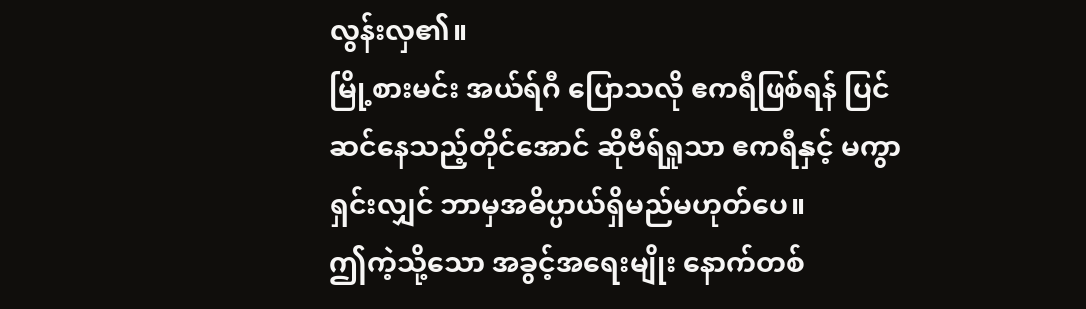လွန်းလှ၏။
မြို့စားမင်း အယ်ရ်ဂီ ပြောသလို ဧကရီဖြစ်ရန် ပြင်ဆင်နေသည့်တိုင်အောင် ဆိုဗီရ်ရှုသာ ဧကရီနှင့် မကွာရှင်းလျှင် ဘာမှအဓိပ္ပာယ်ရှိမည်မဟုတ်ပေ။
ဤကဲ့သို့သော အခွင့်အရေးမျိုး နောက်တစ်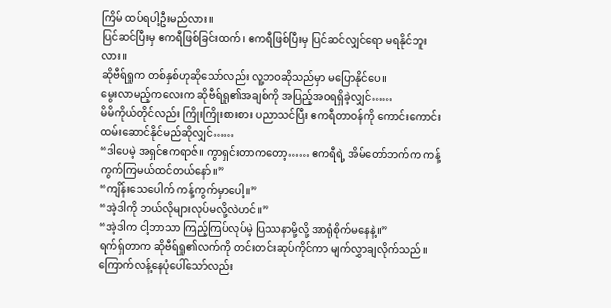ကြိမ် ထပ်ရပါ့ဦးမည်လား။
ပြင်ဆင်ပြီးမှ ဧကရီဖြစ်ခြင်းထက်၊ ဧကရီဖြစ်ပြီးမှ ပြင်ဆင်လျှင်ရော မရနိုင်ဘူးလား။
ဆိုဗီရ်ရှုက တစ်နှစ်ဟုဆိုသော်လည်း လူ့ဘဝဆိုသည်မှာ မပြောနိုင်ပေ။
မွေးလာမည့်ကလေးက ဆိုဗီရ်ရှု၏အချစ်ကို အပြည့်အဝရရှိခဲ့လျှင်……
မိမိကိုယ်တိုင်လည်း ကြိုးကြိုးစားစား ပညာသင်ပြီး ဧကရီတာဝန်ကို ကောင်းကောင်း ထမ်းဆောင်နိုင်မည်ဆိုလျှင်……
“ဒါပေမဲ့ အရှင်ဧကရာဇ်။ ကွာရှင်းတာကတော့…… ဧကရီရဲ့ အိမ်တော်ဘက်က ကန့်ကွက်ကြမယ်ထင်တယ်နော်။”
“ကျိန်းသေပေါက် ကန့်ကွက်မှာပေါ့။”
“အဲ့ဒါကို ဘယ်လိုများလုပ်မလို့လဲဟင်။”
“အဲ့ဒါက ငါ့ဘာသာ ကြည့်ကြပ်လုပ်မဲ့ ပြဿနာမို့လို့ အာရုံစိုက်မနေနဲ့။”
ရက်ရှ်တာက ဆိုဗီရ်ရှု၏လက်ကို တင်းတင်းဆုပ်ကိုင်ကာ မျက်လွှာချလိုက်သည်။
ကြောက်လန့်နေပုံပေါ်သော်လည်း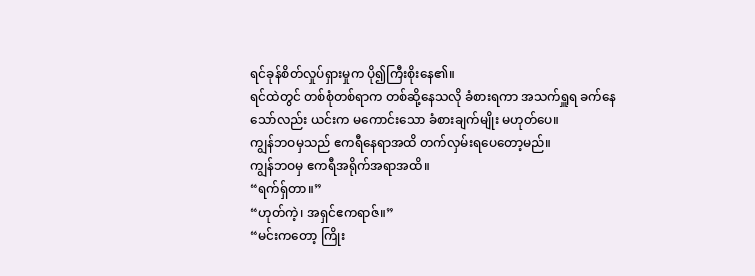ရင်ခုန်စိတ်လှုပ်ရှားမှုက ပို၍ကြီးစိုးနေ၏။
ရင်ထဲတွင် တစ်စုံတစ်ရာက တစ်ဆို့နေသလို ခံစားရကာ အသက်ရှူရ ခက်နေသော်လည်း ယင်းက မကောင်းသော ခံစားချက်မျိုး မဟုတ်ပေ။
ကျွန်ဘဝမှသည် ဧကရီနေရာအထိ တက်လှမ်းရပေတော့မည်။
ကျွန်ဘဝမှ ဧကရီအရိုက်အရာအထိ။
“ရက်ရှ်တာ။”
“ဟုတ်ကဲ့၊ အရှင်ဧကရာဇ်။”
“မင်းကတော့ ကြိုး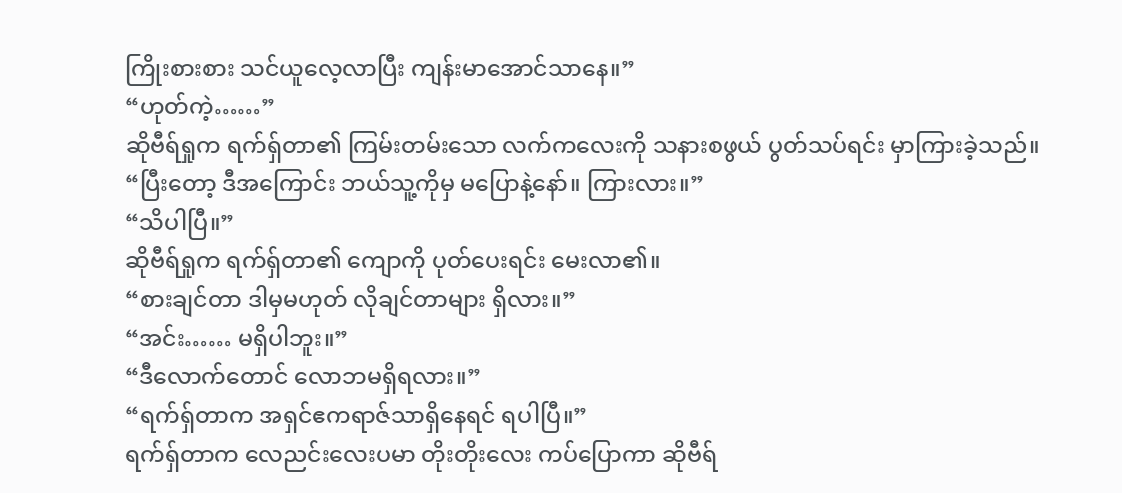ကြိုးစားစား သင်ယူလေ့လာပြီး ကျန်းမာအောင်သာနေ။”
“ဟုတ်ကဲ့……”
ဆိုဗီရ်ရှုက ရက်ရှ်တာ၏ ကြမ်းတမ်းသော လက်ကလေးကို သနားစဖွယ် ပွတ်သပ်ရင်း မှာကြားခဲ့သည်။
“ပြီးတော့ ဒီအကြောင်း ဘယ်သူ့ကိုမှ မပြောနဲ့နော်။ ကြားလား။”
“သိပါပြီ။”
ဆိုဗီရ်ရှုက ရက်ရှ်တာ၏ ကျောကို ပုတ်ပေးရင်း မေးလာ၏။
“စားချင်တာ ဒါမှမဟုတ် လိုချင်တာများ ရှိလား။”
“အင်း…… မရှိပါဘူး။”
“ဒီလောက်တောင် လောဘမရှိရလား။”
“ရက်ရှ်တာက အရှင်ဧကရာဇ်သာရှိနေရင် ရပါပြီ။”
ရက်ရှ်တာက လေညင်းလေးပမာ တိုးတိုးလေး ကပ်ပြောကာ ဆိုဗီရ်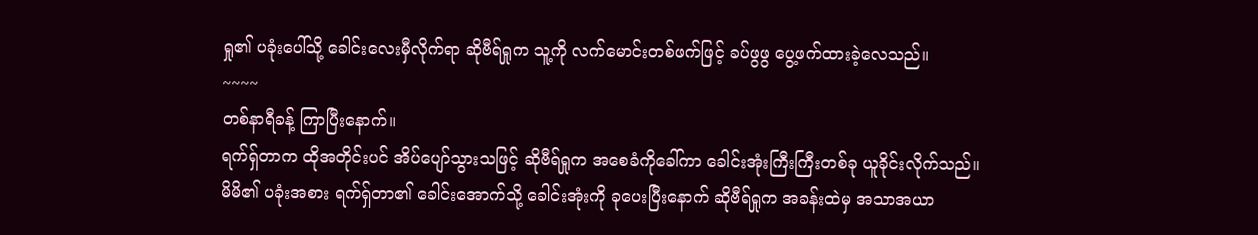ရှု၏ ပခုံးပေါ်သို့ ခေါင်းလေးမှီလိုက်ရာ ဆိုဗီရ်ရှုက သူ့ကို လက်မောင်းတစ်ဖက်ဖြင့် ခပ်ဖွဖွ ပွေ့ဖက်ထားခဲ့လေသည်။
~~~~
တစ်နာရီခန့် ကြာပြီးနောက်။
ရက်ရှ်တာက ထိုအတိုင်းပင် အိပ်ပျော်သွားသဖြင့် ဆိုဗီရ်ရှုက အစေခံကိုခေါ်ကာ ခေါင်းအုံးကြီးကြီးတစ်ခု ယူခိုင်းလိုက်သည်။
မိမိ၏ ပခုံးအစား ရက်ရှ်တာ၏ ခေါင်းအောက်သို့ ခေါင်းအုံးကို ခုပေးပြီးနောက် ဆိုဗီရ်ရှုက အခန်းထဲမှ အသာအယာ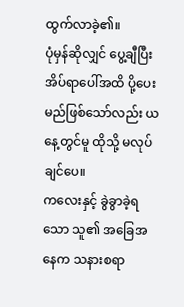ထွက်လာခဲ့၏။
ပုံမှန်ဆိုလျှင် ပွေ့ချီပြီး အိပ်ရာပေါ်အထိ ပို့ပေးမည်ဖြစ်သော်လည်း ယနေ့တွင်မူ ထိုသို့ မလုပ်ချင်ပေ။
ကလေးနှင့် ခွဲခွာခဲ့ရသော သူ၏ အခြေအနေက သနားစရာ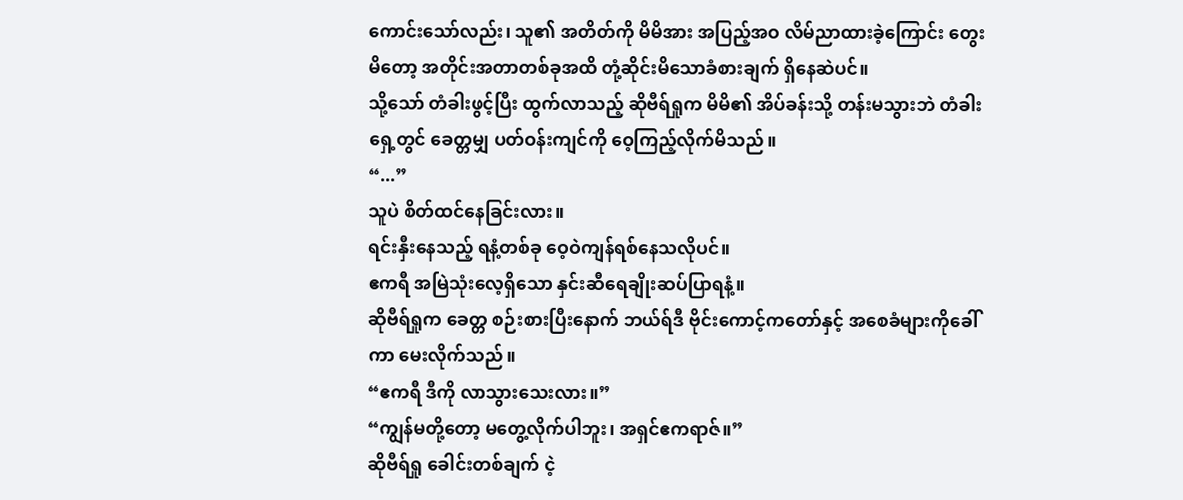ကောင်းသော်လည်း၊ သူ၏ အတိတ်ကို မိမိအား အပြည့်အဝ လိမ်ညာထားခဲ့ကြောင်း တွေးမိတော့ အတိုင်းအတာတစ်ခုအထိ တုံ့ဆိုင်းမိသောခံစားချက် ရှိနေဆဲပင်။
သို့သော် တံခါးဖွင့်ပြီး ထွက်လာသည့် ဆိုဗီရ်ရှုက မိမိ၏ အိပ်ခန်းသို့ တန်းမသွားဘဲ တံခါးရှေ့တွင် ခေတ္တမျှ ပတ်ဝန်းကျင်ကို ဝေ့ကြည့်လိုက်မိသည်။
“...”
သူပဲ စိတ်ထင်နေခြင်းလား။
ရင်းနှီးနေသည့် ရနံ့တစ်ခု ဝေ့ဝဲကျန်ရစ်နေသလိုပင်။
ဧကရီ အမြဲသုံးလေ့ရှိသော နှင်းဆီရေချိုးဆပ်ပြာရနံ့။
ဆိုဗီရ်ရှုက ခေတ္တ စဉ်းစားပြီးနောက် ဘယ်ရ်ဒီ ဗိုင်းကောင့်ကတော်နှင့် အစေခံများကိုခေါ်ကာ မေးလိုက်သည်။
“ဧကရီ ဒီကို လာသွားသေးလား။”
“ကျွန်မတို့တော့ မတွေ့လိုက်ပါဘူး၊ အရှင်ဧကရာဇ်။”
ဆိုဗီရ်ရှု ခေါင်းတစ်ချက် ငဲ့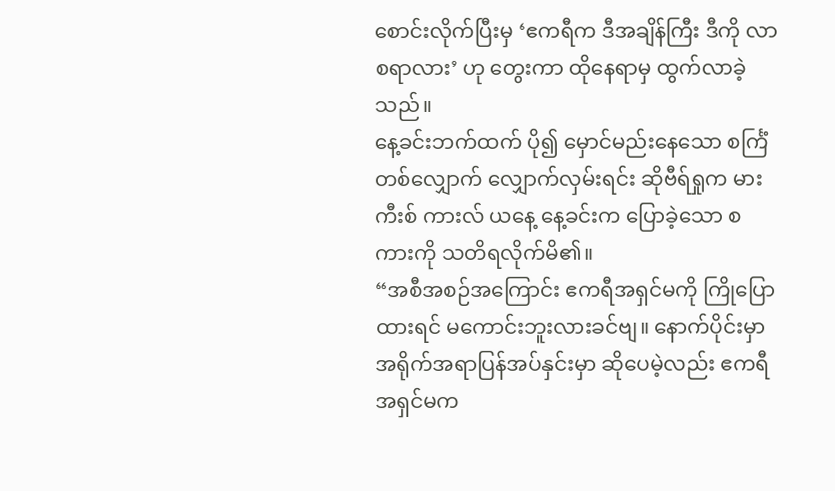စောင်းလိုက်ပြီးမှ ‘ဧကရီက ဒီအချိန်ကြီး ဒီကို လာစရာလား’ ဟု တွေးကာ ထိုနေရာမှ ထွက်လာခဲ့သည်။
နေ့ခင်းဘက်ထက် ပို၍ မှောင်မည်းနေသော စင်္ကြံတစ်လျှောက် လျှောက်လှမ်းရင်း ဆိုဗီရ်ရှုက မားကီးစ် ကားလ် ယနေ့ နေ့ခင်းက ပြောခဲ့သော စကားကို သတိရလိုက်မိ၏။
“အစီအစဉ်အကြောင်း ဧကရီအရှင်မကို ကြိုပြောထားရင် မကောင်းဘူးလားခင်ဗျ။ နောက်ပိုင်းမှာ အရိုက်အရာပြန်အပ်နှင်းမှာ ဆိုပေမဲ့လည်း ဧကရီအရှင်မက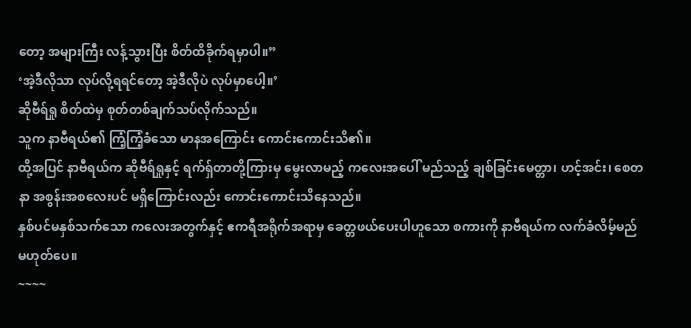တော့ အများကြီး လန့်သွားပြီး စိတ်ထိခိုက်ရမှာပါ။”
‘အဲ့ဒီလိုသာ လုပ်လို့ရရင်တော့ အဲ့ဒီလိုပဲ လုပ်မှာပေါ့။’
ဆိုဗီရ်ရှု စိတ်ထဲမှ စုတ်တစ်ချက်သပ်လိုက်သည်။
သူက နာဗီရယ်၏ ကြံ့ကြံ့ခံသော မာနအကြောင်း ကောင်းကောင်းသိ၏။
ထို့အပြင် နာဗီရယ်က ဆိုဗီရ်ရှုနှင့် ရက်ရှ်တာတို့ကြားမှ မွေးလာမည့် ကလေးအပေါ် မည်သည့် ချစ်ခြင်းမေတ္တာ၊ ဟင့်အင်း၊ စေတနာ အစွန်းအစလေးပင် မရှိကြောင်းလည်း ကောင်းကောင်းသိနေသည်။
နှစ်ပင်မနှစ်သက်သော ကလေးအတွက်နှင့် ဧကရီအရိုက်အရာမှ ခေတ္တဖယ်ပေးပါဟူသော စကားကို နာဗီရယ်က လက်ခံလိမ့်မည် မဟုတ်ပေ။
~~~~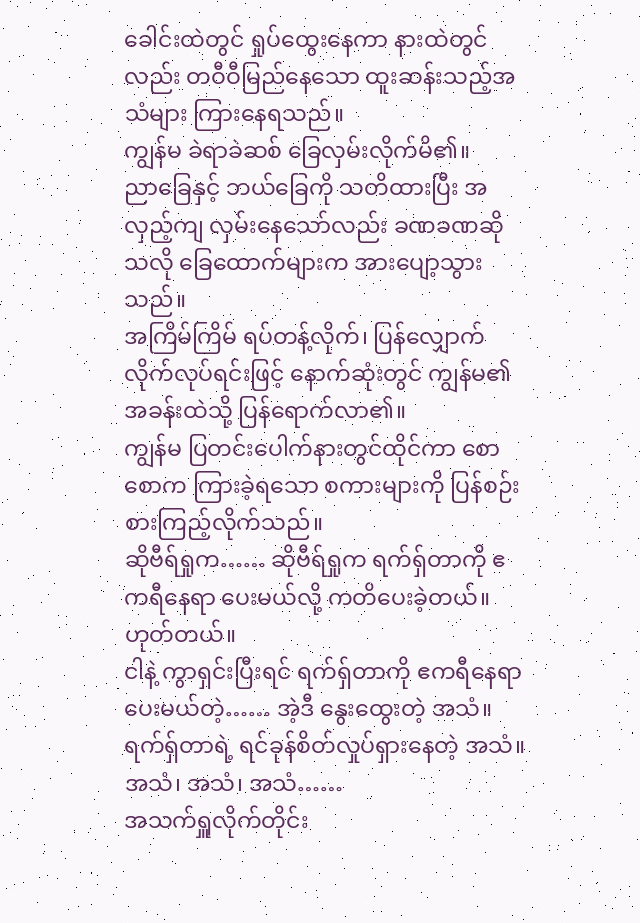ခေါင်းထဲတွင် ရှုပ်ထွေးနေကာ နားထဲတွင်လည်း တဝီဝီမြည်နေသော ထူးဆန်းသည့်အသံများ ကြားနေရသည်။
ကျွန်မ ခဲရာခဲဆစ် ခြေလှမ်းလိုက်မိ၏။
ညာခြေနှင့် ဘယ်ခြေကို သတိထားပြီး အလှည့်ကျ လှမ်းနေသော်လည်း ခဏခဏဆိုသလို ခြေထောက်များက အားပျော့သွားသည်။
အကြိမ်ကြိမ် ရပ်တန့်လိုက်၊ ပြန်လျှောက်လိုက်လုပ်ရင်းဖြင့် နောက်ဆုံးတွင် ကျွန်မ၏ အခန်းထဲသို့ ပြန်ရောက်လာ၏။
ကျွန်မ ပြတင်းပေါက်နားတွင်ထိုင်ကာ စောစောက ကြားခဲ့ရသော စကားများကို ပြန်စဉ်းစားကြည့်လိုက်သည်။
ဆိုဗီရ်ရှုက…… ဆိုဗီရ်ရှုက ရက်ရှ်တာကို ဧကရီနေရာ ပေးမယ်လို့ ကတိပေးခဲ့တယ်။
ဟုတ်တယ်။
ငါနဲ့ ကွာရှင်းပြီးရင် ရက်ရှ်တာကို ဧကရီနေရာ ပေးမယ်တဲ့…… အဲ့ဒီ နွေးထွေးတဲ့ အသံ။
ရက်ရှ်တာရဲ့ ရင်ခုန်စိတ်လှုပ်ရှားနေတဲ့ အသံ။
အသံ၊ အသံ၊ အသံ……
အသက်ရှူလိုက်တိုင်း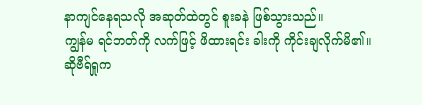နာကျင်နေရသလို အဆုတ်ထဲတွင် စူးခနဲ ဖြစ်သွားသည်။
ကျွန်မ ရင်ဘတ်ကို လက်ဖြင့် ဖိထားရင်း ခါးကို ကိုင်းချလိုက်မိ၏။
ဆိုဗီရ်ရှုက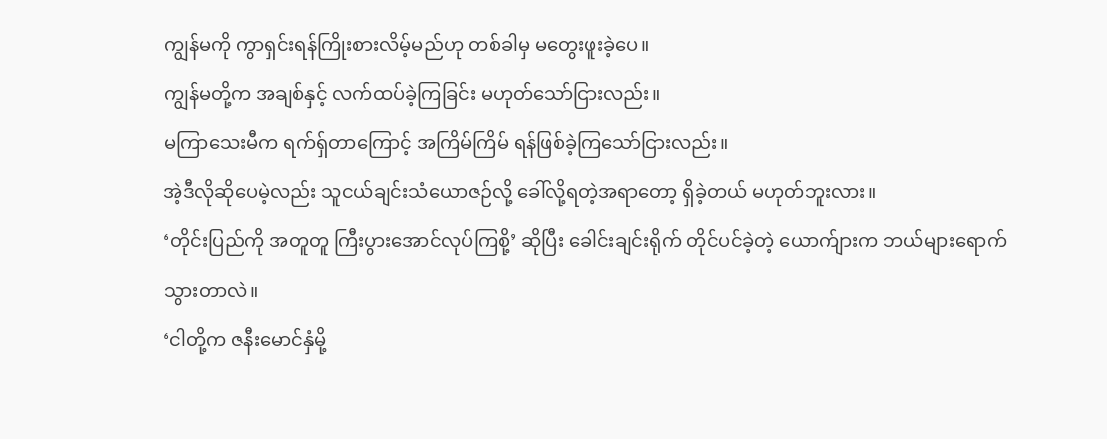ကျွန်မကို ကွာရှင်းရန်ကြိုးစားလိမ့်မည်ဟု တစ်ခါမှ မတွေးဖူးခဲ့ပေ။
ကျွန်မတို့က အချစ်နှင့် လက်ထပ်ခဲ့ကြခြင်း မဟုတ်သော်ငြားလည်း။
မကြာသေးမီက ရက်ရှ်တာကြောင့် အကြိမ်ကြိမ် ရန်ဖြစ်ခဲ့ကြသော်ငြားလည်း။
အဲ့ဒီလိုဆိုပေမဲ့လည်း သူငယ်ချင်းသံယောဇဉ်လို့ ခေါ်လို့ရတဲ့အရာတော့ ရှိခဲ့တယ် မဟုတ်ဘူးလား။
‘တိုင်းပြည်ကို အတူတူ ကြီးပွားအောင်လုပ်ကြစို့’ ဆိုပြီး ခေါင်းချင်းရိုက် တိုင်ပင်ခဲ့တဲ့ ယောက်ျားက ဘယ်များရောက်သွားတာလဲ။
‘ငါတို့က ဇနီးမောင်နှံမို့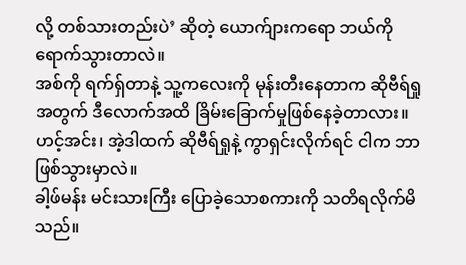လို့ တစ်သားတည်းပဲ’ ဆိုတဲ့ ယောက်ျားကရော ဘယ်ကို ရောက်သွားတာလဲ။
အစ်ကို ရက်ရှ်တာနဲ့ သူ့ကလေးကို မုန်းတီးနေတာက ဆိုဗီရ်ရှုအတွက် ဒီလောက်အထိ ခြိမ်းခြောက်မှုဖြစ်နေခဲ့တာလား။
ဟင့်အင်း၊ အဲ့ဒါထက် ဆိုဗီရ်ရှုနဲ့ ကွာရှင်းလိုက်ရင် ငါက ဘာဖြစ်သွားမှာလဲ။
ခါ့ဖ်မန်း မင်းသားကြီး ပြောခဲ့သောစကားကို သတိရလိုက်မိသည်။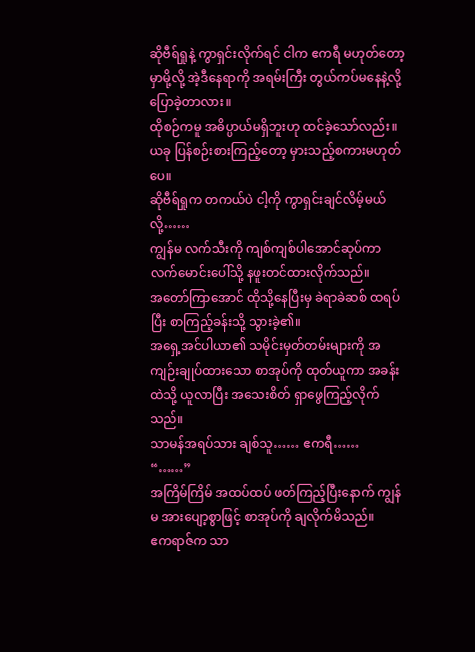ဆိုဗီရ်ရှုနဲ့ ကွာရှင်းလိုက်ရင် ငါက ဧကရီ မဟုတ်တော့မှာမို့လို့ အဲ့ဒီနေရာကို အရမ်းကြီး တွယ်ကပ်မနေနဲ့လို့ ပြောခဲ့တာလား။
ထိုစဉ်ကမူ အဓိပ္ပာယ်မရှိဘူးဟု ထင်ခဲ့သော်လည်း။
ယခု ပြန်စဉ်းစားကြည့်တော့ မှားသည့်စကားမဟုတ်ပေ။
ဆိုဗီရ်ရှုက တကယ်ပဲ ငါ့ကို ကွာရှင်းချင်လိမ့်မယ်လို့……
ကျွန်မ လက်သီးကို ကျစ်ကျစ်ပါအောင်ဆုပ်ကာ လက်မောင်းပေါ်သို့ နဖူးတင်ထားလိုက်သည်။
အတော်ကြာအောင် ထိုသို့နေပြီးမှ ခဲရာခဲဆစ် ထရပ်ပြီး စာကြည့်ခန်းသို့ သွားခဲ့၏။
အရှေ့အင်ပါယာ၏ သမိုင်းမှတ်တမ်းများကို အကျဉ်းချုပ်ထားသော စာအုပ်ကို ထုတ်ယူကာ အခန်းထဲသို့ ယူလာပြီး အသေးစိတ် ရှာဖွေကြည့်လိုက်သည်။
သာမန်အရပ်သား ချစ်သူ…… ဧကရီ……
“……”
အကြိမ်ကြိမ် အထပ်ထပ် ဖတ်ကြည့်ပြီးနောက် ကျွန်မ အားပျော့စွာဖြင့် စာအုပ်ကို ချလိုက်မိသည်။
ဧကရာဇ်က သာ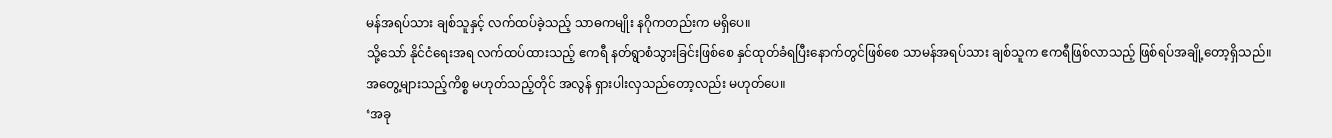မန်အရပ်သား ချစ်သူနှင့် လက်ထပ်ခဲ့သည့် သာဓကမျိုး နဂိုကတည်းက မရှိပေ။
သို့သော် နိုင်ငံရေးအရ လက်ထပ်ထားသည့် ဧကရီ နတ်ရွာစံသွားခြင်းဖြစ်စေ နှင်ထုတ်ခံရပြီးနောက်တွင်ဖြစ်စေ သာမန်အရပ်သား ချစ်သူက ဧကရီဖြစ်လာသည့် ဖြစ်ရပ်အချို့တော့ရှိသည်။
အတွေ့များသည့်ကိစ္စ မဟုတ်သည့်တိုင် အလွန် ရှားပါးလှသည်တော့လည်း မဟုတ်ပေ။
‘အခု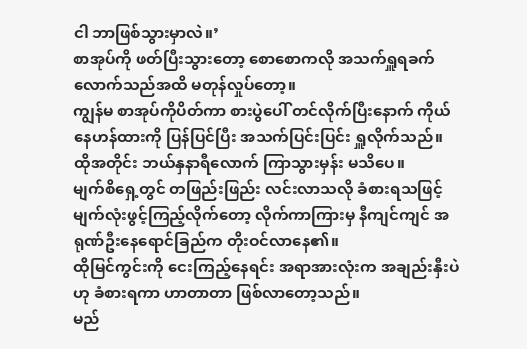ငါ ဘာဖြစ်သွားမှာလဲ။’
စာအုပ်ကို ဖတ်ပြီးသွားတော့ စောစောကလို အသက်ရှူရခက်လောက်သည်အထိ မတုန်လှုပ်တော့။
ကျွန်မ စာအုပ်ကိုပိတ်ကာ စားပွဲပေါ် တင်လိုက်ပြီးနောက် ကိုယ်နေဟန်ထားကို ပြန်ပြင်ပြီး အသက်ပြင်းပြင်း ရှူလိုက်သည်။
ထိုအတိုင်း ဘယ်နှနာရီလောက် ကြာသွားမှန်း မသိပေ။
မျက်စိရှေ့တွင် တဖြည်းဖြည်း လင်းလာသလို ခံစားရသဖြင့် မျက်လုံးဖွင့်ကြည့်လိုက်တော့ လိုက်ကာကြားမှ နီကျင်ကျင် အရုဏ်ဦးနေရောင်ခြည်က တိုးဝင်လာနေ၏။
ထိုမြင်ကွင်းကို ငေးကြည့်နေရင်း အရာအားလုံးက အချည်းနှီးပဲဟု ခံစားရကာ ဟာတာတာ ဖြစ်လာတော့သည်။
မည်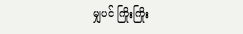မျှပင် ကြိုးကြိုး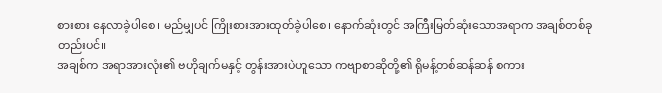စားစား နေလာခဲ့ပါစေ၊ မည်မျှပင် ကြိုးစားအားထုတ်ခဲ့ပါစေ၊ နောက်ဆုံးတွင် အကြီးမြတ်ဆုံးသောအရာက အချစ်တစ်ခုတည်းပင်။
အချစ်က အရာအားလုံး၏ ဗဟိုချက်မနှင့် တွန်းအားပဲဟူသော ကဗျာစာဆိုတို့၏ ရိုမန့်တစ်ဆန်ဆန် စကား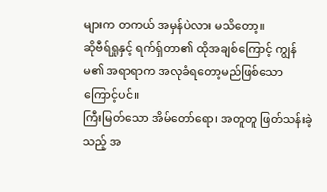များက တကယ် အမှန်ပဲလား မသိတော့။
ဆိုဗီရ်ရှုနှင့် ရက်ရှ်တာ၏ ထိုအချစ်ကြောင့် ကျွန်မ၏ အရာရာက အလုခံရတော့မည်ဖြစ်သောကြောင့်ပင်။
ကြီးမြတ်သော အိမ်တော်ရော၊ အတူတူ ဖြတ်သန်းခဲ့သည့် အ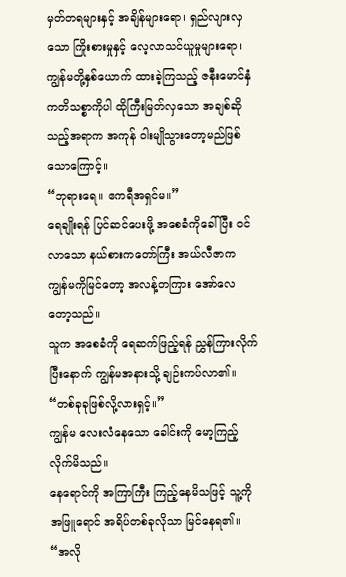မှတ်တရများနှင့် အချိန်များရော၊ ရှည်လျားလှသော ကြိုးစားမှုနှင့် လေ့လာသင်ယူမှုများရော၊ ကျွန်မတို့နှစ်ယောက် ထားခဲ့ကြသည့် ဇနီးမောင်နှံကတိသစ္စာကိုပါ ထိုကြီးမြတ်လှသော အချစ်ဆိုသည့်အရာက အကုန် ဝါးမျိုသွားတော့မည်ဖြစ်သောကြောင့်။
“ဘုရားရေ။ ဧကရီအရှင်မ။”
ရေချိုးရန် ပြင်ဆင်ပေးဖို့ အစေခံကိုခေါ်ပြီး ဝင်လာသော နယ်စားကတော်ကြီး အယ်လီဇာက ကျွန်မကိုမြင်တော့ အလန့်တကြား အော်လေတော့သည်။
သူက အစေခံကို ရေဆက်ဖြည့်ရန် ညွှန်ကြားလိုက်ပြီးနောက် ကျွန်မအနားသို့ ချဉ်းကပ်လာ၏။
“တစ်ခုခုဖြစ်လို့လားရှင့်။”
ကျွန်မ လေးလံနေသော ခေါင်းကို မော့ကြည့်လိုက်မိသည်။
နေရောင်ကို အကြာကြီး ကြည့်နေမိသဖြင့် သူ့ကို အဖြူရောင် အရိပ်တစ်ခုလိုသာ မြင်နေရ၏။
“အလို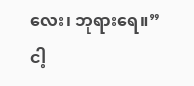လေး၊ ဘုရားရေ။”
ငါ့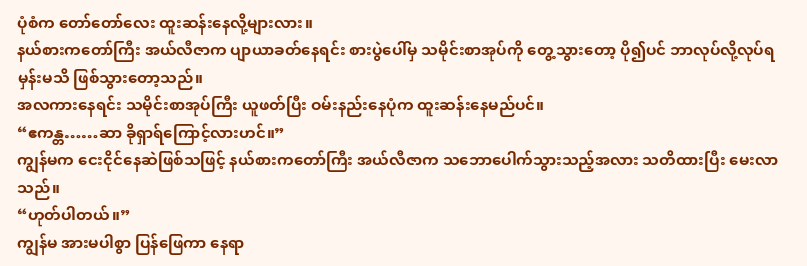ပုံစံက တော်တော်လေး ထူးဆန်းနေလို့များလား။
နယ်စားကတော်ကြီး အယ်လီဇာက ပျာယာခတ်နေရင်း စားပွဲပေါ်မှ သမိုင်းစာအုပ်ကို တွေ့သွားတော့ ပို၍ပင် ဘာလုပ်လို့လုပ်ရမှန်းမသိ ဖြစ်သွားတော့သည်။
အလကားနေရင်း သမိုင်းစာအုပ်ကြီး ယူဖတ်ပြီး ဝမ်းနည်းနေပုံက ထူးဆန်းနေမည်ပင်။
“ဧကန္တ……ဆာ ခိုရှာရ်ကြောင့်လားဟင်။”
ကျွန်မက ငေးငိုင်နေဆဲဖြစ်သဖြင့် နယ်စားကတော်ကြီး အယ်လီဇာက သဘောပေါက်သွားသည့်အလား သတိထားပြီး မေးလာသည်။
“ဟုတ်ပါတယ်။”
ကျွန်မ အားမပါစွာ ပြန်ဖြေကာ နေရာ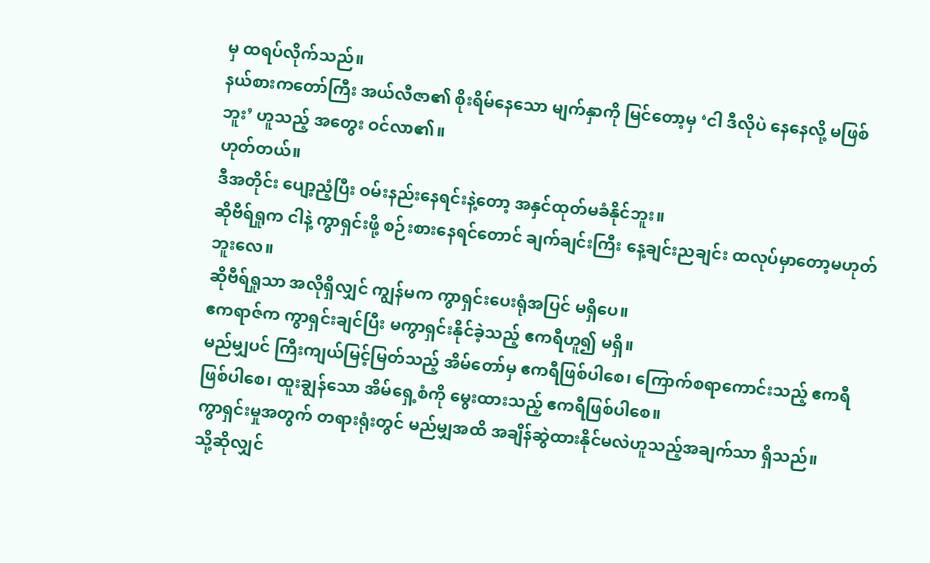မှ ထရပ်လိုက်သည်။
နယ်စားကတော်ကြီး အယ်လီဇာ၏ စိုးရိမ်နေသော မျက်နှာကို မြင်တော့မှ ‘ငါ ဒီလိုပဲ နေနေလို့ မဖြစ်ဘူး’ ဟူသည့် အတွေး ဝင်လာ၏။
ဟုတ်တယ်။
ဒီအတိုင်း ပျော့ညံ့ပြီး ဝမ်းနည်းနေရင်းနဲ့တော့ အနှင်ထုတ်မခံနိုင်ဘူး။
ဆိုဗီရ်ရှုက ငါနဲ့ ကွာရှင်းဖို့ စဉ်းစားနေရင်တောင် ချက်ချင်းကြီး နေ့ချင်းညချင်း ထလုပ်မှာတော့မဟုတ်ဘူးလေ။
ဆိုဗီရ်ရှုသာ အလိုရှိလျှင် ကျွန်မက ကွာရှင်းပေးရုံအပြင် မရှိပေ။
ဧကရာဇ်က ကွာရှင်းချင်ပြီး မကွာရှင်းနိုင်ခဲ့သည့် ဧကရီဟူ၍ မရှိ။
မည်မျှပင် ကြီးကျယ်မြင့်မြတ်သည့် အိမ်တော်မှ ဧကရီဖြစ်ပါစေ၊ ကြောက်စရာကောင်းသည့် ဧကရီဖြစ်ပါစေ၊ ထူးချွန်သော အိမ်ရှေ့စံကို မွေးထားသည့် ဧကရီဖြစ်ပါစေ။
ကွာရှင်းမှုအတွက် တရားရုံးတွင် မည်မျှအထိ အချိန်ဆွဲထားနိုင်မလဲဟူသည့်အချက်သာ ရှိသည်။
သို့ဆိုလျှင်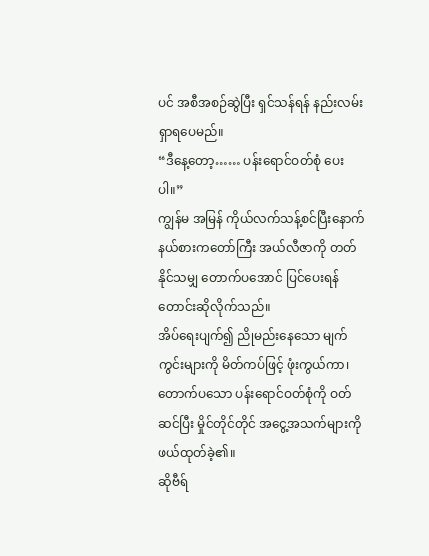ပင် အစီအစဉ်ဆွဲပြီး ရှင်သန်ရန် နည်းလမ်းရှာရပေမည်။
“ဒီနေ့တော့…… ပန်းရောင်ဝတ်စုံ ပေးပါ။”
ကျွန်မ အမြန် ကိုယ်လက်သန့်စင်ပြီးနောက် နယ်စားကတော်ကြီး အယ်လီဇာကို တတ်နိုင်သမျှ တောက်ပအောင် ပြင်ပေးရန် တောင်းဆိုလိုက်သည်။
အိပ်ရေးပျက်၍ ညိုမည်းနေသော မျက်ကွင်းများကို မိတ်ကပ်ဖြင့် ဖုံးကွယ်ကာ၊ တောက်ပသော ပန်းရောင်ဝတ်စုံကို ဝတ်ဆင်ပြီး မှိုင်တိုင်တိုင် အငွေ့အသက်များကို ဖယ်ထုတ်ခဲ့၏။
ဆိုဗီရ်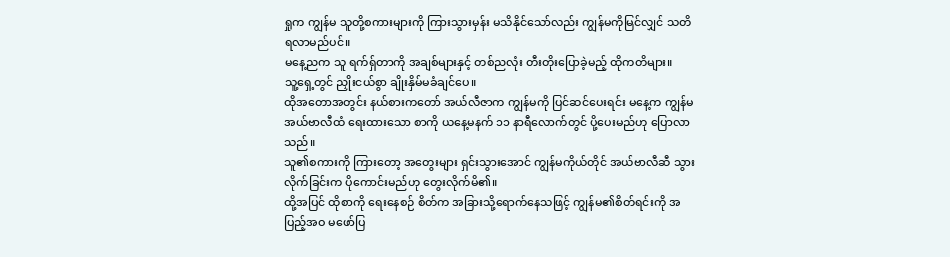ရှုက ကျွန်မ သူတို့စကားများကို ကြားသွားမှန်း မသိနိုင်သော်လည်း ကျွန်မကိုမြင်လျှင် သတိရလာမည်ပင်။
မနေ့ညက သူ ရက်ရှ်တာကို အချစ်များနှင့် တစ်ညလုံး တီးတိုးပြောခဲ့မည့် ထိုကတိများ။
သူ့ရှေ့တွင် ညှိုးငယ်စွာ ချိုးနှိမ်မခံချင်ပေ။
ထိုအတောအတွင်း နယ်စားကတော် အယ်လီဇာက ကျွန်မကို ပြင်ဆင်ပေးရင်း မနေ့က ကျွန်မ အယ်ဗာလီထံ ရေးထားသော စာကို ယနေ့မနက် ၁၁ နာရီလောက်တွင် ပို့ပေးမည်ဟု ပြောလာသည်။
သူ၏စကားကို ကြားတော့ အတွေးများ ရှင်းသွားအောင် ကျွန်မကိုယ်တိုင် အယ်ဗာလီဆီ သွားလိုက်ခြင်းက ပိုကောင်းမည်ဟု တွေးလိုက်မိ၏။
ထို့အပြင် ထိုစာကို ရေးနေစဉ် စိတ်က အခြားသို့ရောက်နေသဖြင့် ကျွန်မ၏စိတ်ရင်းကို အပြည့်အဝ မဖော်ပြ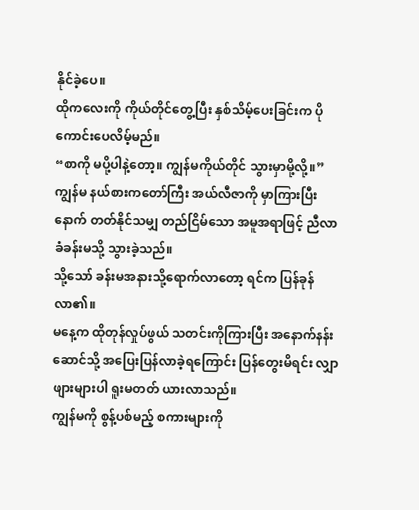နိုင်ခဲ့ပေ။
ထိုကလေးကို ကိုယ်တိုင်တွေ့ပြီး နှစ်သိမ့်ပေးခြင်းက ပိုကောင်းပေလိမ့်မည်။
“စာကို မပို့ပါနဲ့တော့။ ကျွန်မကိုယ်တိုင် သွားမှာမို့လို့။”
ကျွန်မ နယ်စားကတော်ကြီး အယ်လီဇာကို မှာကြားပြီးနောက် တတ်နိုင်သမျှ တည်ငြိမ်သော အမူအရာဖြင့် ညီလာခံခန်းမသို့ သွားခဲ့သည်။
သို့သော် ခန်းမအနားသို့ရောက်လာတော့ ရင်က ပြန်ခုန်လာ၏။
မနေ့က ထိုတုန်လှုပ်ဖွယ် သတင်းကိုကြားပြီး အနောက်နန်းဆောင်သို့ အပြေးပြန်လာခဲ့ရကြောင်း ပြန်တွေးမိရင်း လျှာဖျားများပါ ရူးမတတ် ယားလာသည်။
ကျွန်မကို စွန့်ပစ်မည့် စကားများကို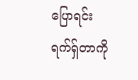ပြောရင်း ရက်ရှ်တာကို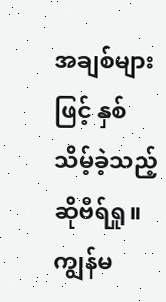အချစ်များဖြင့် နှစ်သိမ့်ခဲ့သည့် ဆိုဗီရ်ရှု။
ကျွန်မ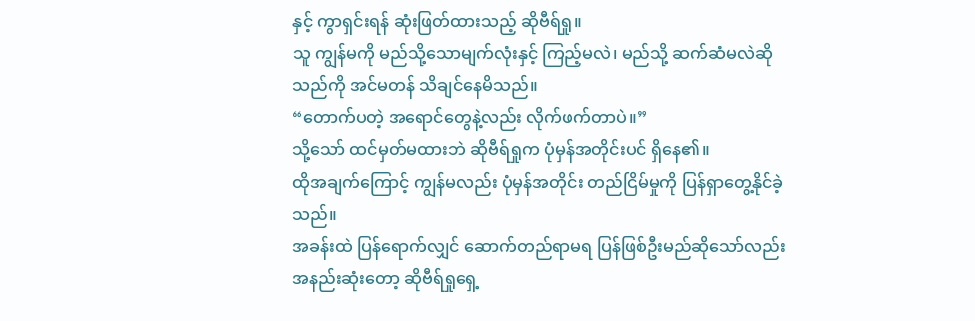နှင့် ကွာရှင်းရန် ဆုံးဖြတ်ထားသည့် ဆိုဗီရ်ရှု။
သူ ကျွန်မကို မည်သို့သောမျက်လုံးနှင့် ကြည့်မလဲ၊ မည်သို့ ဆက်ဆံမလဲဆိုသည်ကို အင်မတန် သိချင်နေမိသည်။
“တောက်ပတဲ့ အရောင်တွေနဲ့လည်း လိုက်ဖက်တာပဲ။”
သို့သော် ထင်မှတ်မထားဘဲ ဆိုဗီရ်ရှုက ပုံမှန်အတိုင်းပင် ရှိနေ၏။
ထိုအချက်ကြောင့် ကျွန်မလည်း ပုံမှန်အတိုင်း တည်ငြိမ်မှုကို ပြန်ရှာတွေ့နိုင်ခဲ့သည်။
အခန်းထဲ ပြန်ရောက်လျှင် ဆောက်တည်ရာမရ ပြန်ဖြစ်ဦးမည်ဆိုသော်လည်း အနည်းဆုံးတော့ ဆိုဗီရ်ရှုရှေ့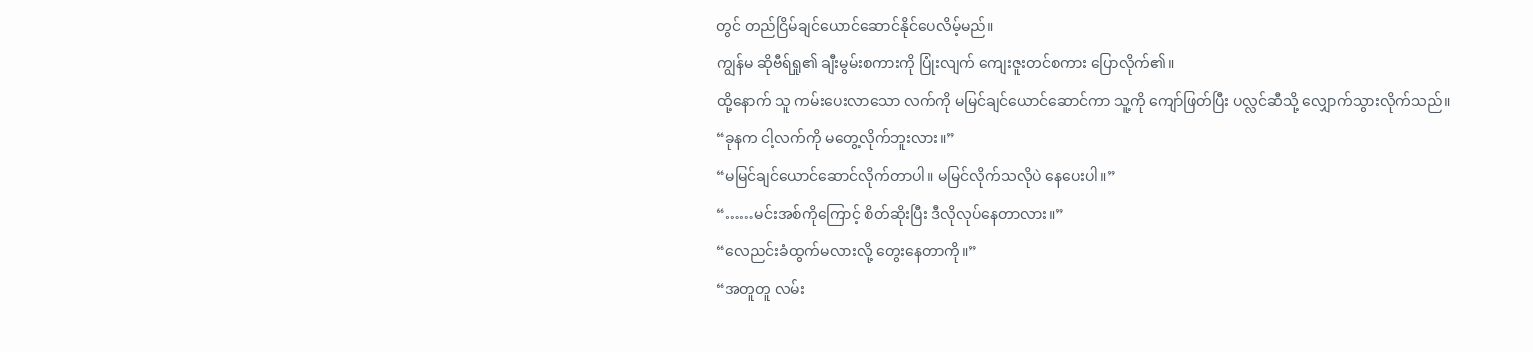တွင် တည်ငြိမ်ချင်ယောင်ဆောင်နိုင်ပေလိမ့်မည်။
ကျွန်မ ဆိုဗီရ်ရှု၏ ချီးမွမ်းစကားကို ပြုံးလျက် ကျေးဇူးတင်စကား ပြောလိုက်၏။
ထို့နောက် သူ ကမ်းပေးလာသော လက်ကို မမြင်ချင်ယောင်ဆောင်ကာ သူ့ကို ကျော်ဖြတ်ပြီး ပလ္လင်ဆီသို့ လျှောက်သွားလိုက်သည်။
“ခုနက ငါ့လက်ကို မတွေ့လိုက်ဘူးလား။”
“မမြင်ချင်ယောင်ဆောင်လိုက်တာပါ။ မမြင်လိုက်သလိုပဲ နေပေးပါ။”
“……မင်းအစ်ကိုကြောင့် စိတ်ဆိုးပြီး ဒီလိုလုပ်နေတာလား။”
“လေညင်းခံထွက်မလားလို့ တွေးနေတာကို။”
“အတူတူ လမ်း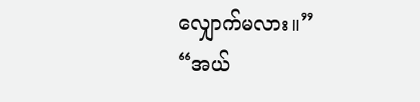လျှောက်မလား။”
“အယ်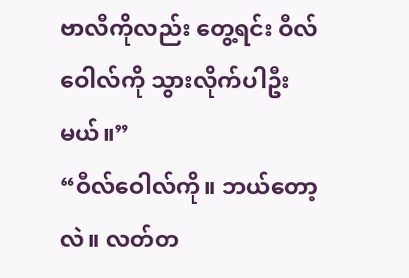ဗာလီကိုလည်း တွေ့ရင်း ဝီလ်ဝေါလ်ကို သွားလိုက်ပါဦးမယ်။”
“ဝီလ်ဝေါလ်ကို။ ဘယ်တော့လဲ။ လတ်တ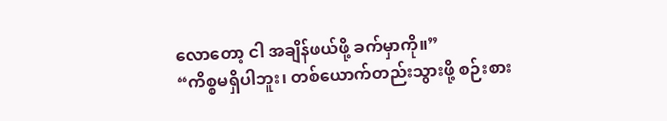လောတော့ ငါ အချိန်ဖယ်ဖို့ ခက်မှာကို။”
“ကိစ္စမရှိပါဘူး၊ တစ်ယောက်တည်းသွားဖို့ စဉ်းစား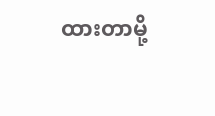ထားတာမို့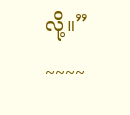လို့။”
~~~~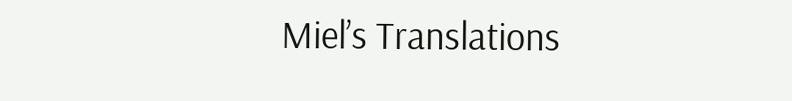Miel’s Translations